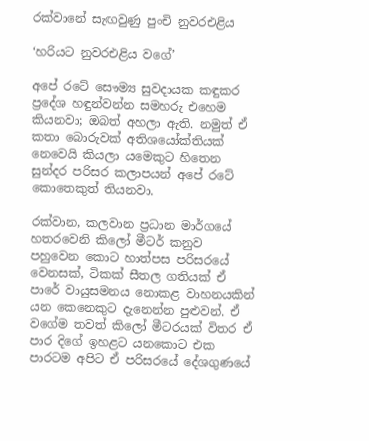රක්වානේ සැඟවුණු පුංචි නුවරඑළිය

‘හරියට නුවරඑළිය වගේ’

අපේ රටේ සෞම්‍ය සුවදායක කඳුකර ප්‍රදේශ හඳුන්වන්න සමහරු එහෙම කියනවා; ඔබත් අහලා ඇති. නමුත් ඒ කතා බොරුවක් අතිශයෝක්තියක් නෙවෙයි කියලා යමෙකුට හිතෙන සුන්දර පරිසර කලාපයන් අපේ රටේ කොතෙකුත් තියනවා.

රක්වාන, කලවාන ප්‍රධාන මාර්ගයේ හතරවෙනි කිලෝ මීටර් කනුව පහුවෙන කොට හාත්පස පරිසරයේ වෙනසක්, ටිකක් සීතල ගතියක් ඒ පාරේ වායුසමනය නොකළ වාහනයකින් යන කෙනෙකුට දැනෙන්න පුළුවන්. ඒ වගේම තවත් කිලෝ මීටරයක් විතර ඒ පාර දිගේ ඉහළට යනකොට එක පාරටම අපිට ඒ පරිසරයේ දේශගුණයේ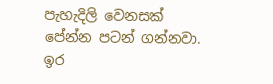පැහැදිලි වෙනසක් පේන්න පටන් ගන්නවා. ඉර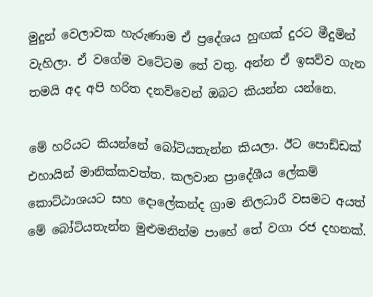මුදුන් වෙලාවක හැරුණාම ඒ ප්‍රදේශය හුඟක් දුරට මීදුමින් වැහිලා. ඒ වගේම වටේටම තේ වතු. අන්න ඒ ඉසව්ව ගැන තමයි අද අපි හරිත දනව්වෙන් ඔබට කියන්න යන්නෙ.

මේ හරියට කියන්නේ බෝටියතැන්න කියලා. ඊට පොඩ්ඩක් එහායින් මානික්කවත්ත. කලවාන ප්‍රාදේශීය ලේකම් කොට්ඨාශයට සහ දොලේකන්ද ග්‍රාම නිලධාරී වසමට අයත් මේ බෝටියතැන්න මුළුමනින්ම පාහේ තේ වගා රජ දහනක්.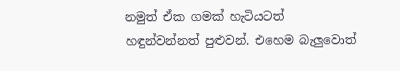නමුත් ඒක ගමක් හැටියටත් හඳුන්වන්නත් පුළුවන්. එහෙම බැලුවොත්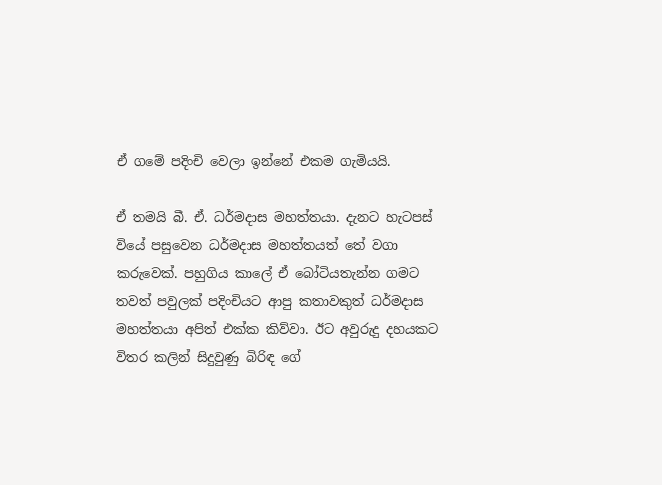ඒ ගමේ පදිංචි වෙලා ඉන්නේ එකම ගැමියයි.

ඒ තමයි බී. ඒ. ධර්මදාස මහත්තයා. දැනට හැටපස් වියේ පසුවෙන ධර්මදාස මහත්තයත් තේ වගා කරුවෙක්. පහුගිය කාලේ ඒ බෝටියතැන්න ගමට තවත් පවුලක් පදිංචියට ආපු කතාවකුත් ධර්මදාස මහත්තයා අපිත් එක්ක කිව්වා. ඊට අවුරුදු දහයකට විතර කලින් සිදුවුණු බිරිඳ ගේ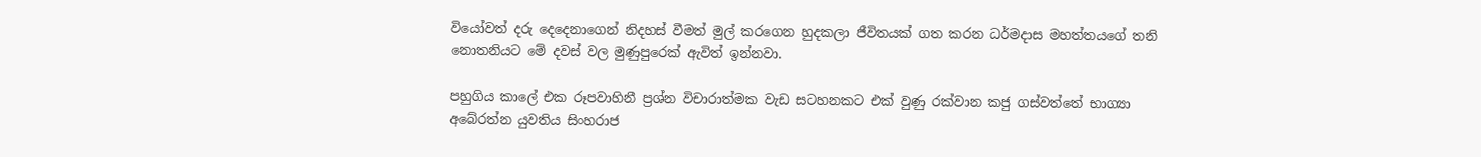වියෝවත් දරු දෙදෙනාගෙන් නිදහස් වීමත් මුල් කරගෙන හුදකලා ජීවිතයක් ගත කරන ධර්මදාස මහත්තයගේ තනි නොතනියට මේ දවස් වල මුණුපුරෙක් ඇවිත් ඉන්නවා.

පහුගිය කාලේ එක රූපවාහිනී ප්‍රශ්න විචාරාත්මක වැඩ සටහනකට එක් වුණු රක්වාන කජු ගස්වත්තේ භාග්‍යා අබේරත්න යුවතිය සිංහරාජ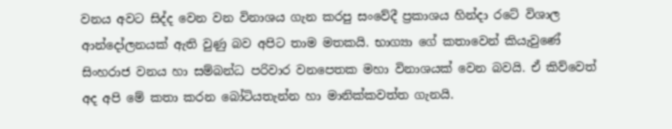වනය අවට සිද්ද වෙන වන විනාශය ගැන කරපු සංවේදී ප්‍රකාශය හින්දා රටේ විශාල ආන්දෝලනයක් ඇති වුණු බව අපිට තාම මතකයි. භාග්‍යා ගේ කතාවෙන් කියැවුණේ සිංහරාජ වනය හා සම්බන්ධ පරිවාර වනපෙතක මහා විනාශයක් වෙන බවයි. ඒ කිව්වෙත් අද අපි මේ කතා කරන බෝටියතැන්න හා මානික්කවත්ත ගැනයි.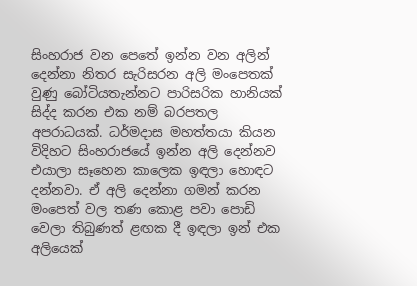සිංහරාජ වන පෙතේ ඉන්න වන අලින් දෙන්නා නිතර සැරිසරන අලි මංපෙතක් වුණු බෝටියතැන්නට පාරිසරික හානියක් සිද්ද කරන එක නම් බරපතල අපරාධයක්. ධර්මදාස මහත්තයා කියන විදිහට සිංහරාජයේ ඉන්න අලි දෙන්නව එයාලා සෑහෙන කාලෙක ඉඳලා හොඳට දන්නවා. ඒ අලි දෙන්නා ගමන් කරන මංපෙත් වල තණ කොළ පවා පොඩි වෙලා තිබුණත් ළඟක දී ඉඳලා ඉන් එක අලියෙක්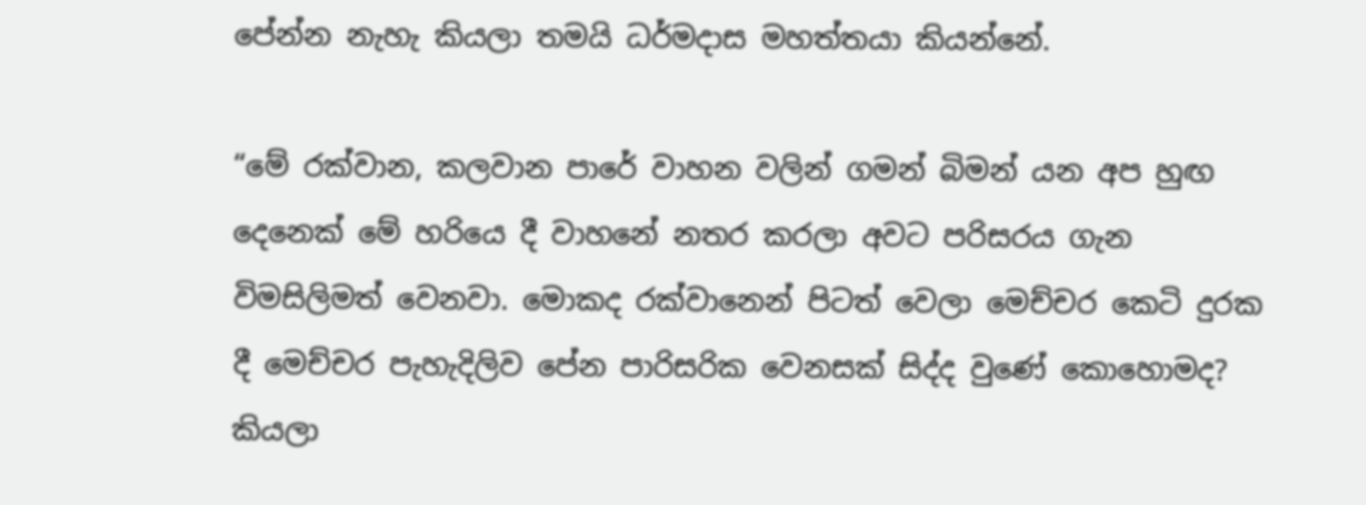පේන්න නැහැ කියලා තමයි ධර්මදාස මහත්තයා කියන්නේ.

“මේ රක්වාන, කලවාන පාරේ වාහන වලින් ගමන් බිමන් යන අප හුඟ දෙනෙක් මේ හරියෙ දී වාහනේ නතර කරලා අවට පරිසරය ගැන විමසිලිමත් වෙනවා. මොකද රක්වානෙන් පිටත් වෙලා මෙච්චර කෙටි දුරක දී මෙච්චර පැහැදිලිව පේන පාරිසරික වෙනසක් සිද්ද වුණේ කොහොමද? කියලා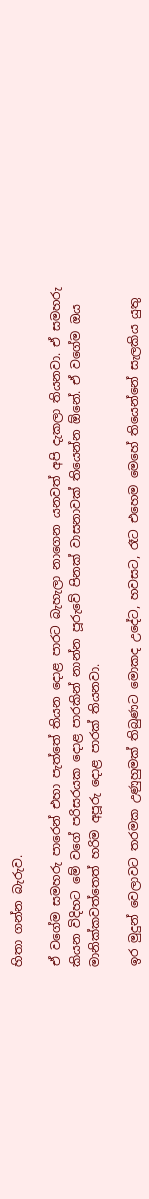හිතා ගන්න බැරුව.

ඒ වගේම සමහරු පාරෙන් එහා පැත්තේ තියන දොළ පාරට බැහැලා නාගෙන යනවත් අපි දැකලා තියනවා. ඒ සමහරු කියන විදිහට මේ වගේ පරිසරයක දොළ පාරකින් නාන්න පූරුවේ පිනක් වාසනාවක් තියෙන්න ඕනේ. ඒ වගේම ඔය මානික්කවත්තෙත් හරිම අපූරු දොළ පාරක් තියනවා.

ඉර මුදුන් වෙලාවට තරමක උණුහුමක් තිබුණට මොකද උදේට, හවසට, රෑට එහෙම මෙහේ තියෙන්නේ සැලකිය යුතු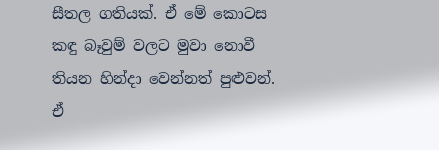සීතල ගතියක්. ඒ මේ කොටස කඳු බෑවුම් වලට මුවා නොවී තියන හින්දා වෙන්නත් පුළුවන්. ඒ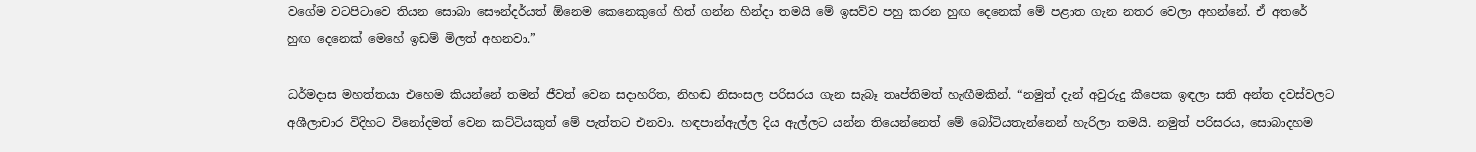වගේම වටපිටාවෙ තියන සොබා සෞන්දර්යත් ඕනෙම කෙනෙකුගේ හිත් ගන්න හින්දා තමයි මේ ඉසව්ව පහු කරන හුඟ දෙනෙක් මේ පළාත ගැන නතර වෙලා අහන්නේ. ඒ අතරේ හුඟ දෙනෙක් මෙහේ ඉඩම් මිලත් අහනවා.”

ධර්මදාස මහත්තයා එහෙම කියන්නේ තමන් ජීවත් වෙන සදාහරිත, නිහඬ නිසංසල පරිසරය ගැන සැබෑ තෘප්තිමත් හැඟීමකින්. “නමුත් දැන් අවුරුදු කීපෙක ඉඳලා සති අන්ත දවස්වලට අශීලාචාර විදිහට විනෝදමත් වෙන කට්ටියකුත් මේ පැත්තට එනවා. හඳපාන්ඇල්ල දිය ඇල්ලට යන්න තියෙන්නෙත් මේ බෝටියතැන්නෙන් හැරිලා තමයි. නමුත් පරිසරය, සොබාදහම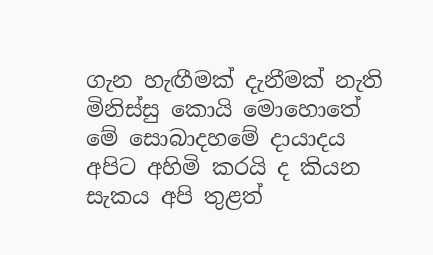ගැන හැඟීමක් දැනීමක් නැති මිනිස්සු කොයි මොහොතේ මේ සොබාදහමේ දායාදය අපිට අහිමි කරයි ද කියන සැකය අපි තුළත්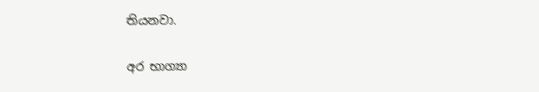තියනවා.

අර භාග්‍යා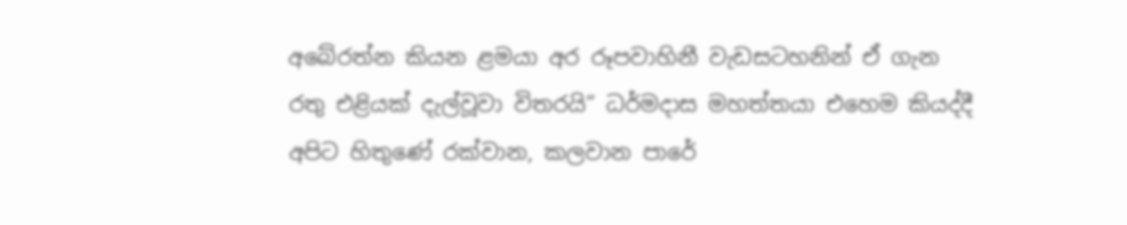අබේරත්න කියන ළමයා අර රූපවාහිනී වැඩසටහනින් ඒ ගැන රතු එළියක් දැල්වූවා විතරයි” ධර්මදාස මහත්තයා එහෙම කියද්දී අපිට හිතුණේ රක්වාන, කලවාන පාරේ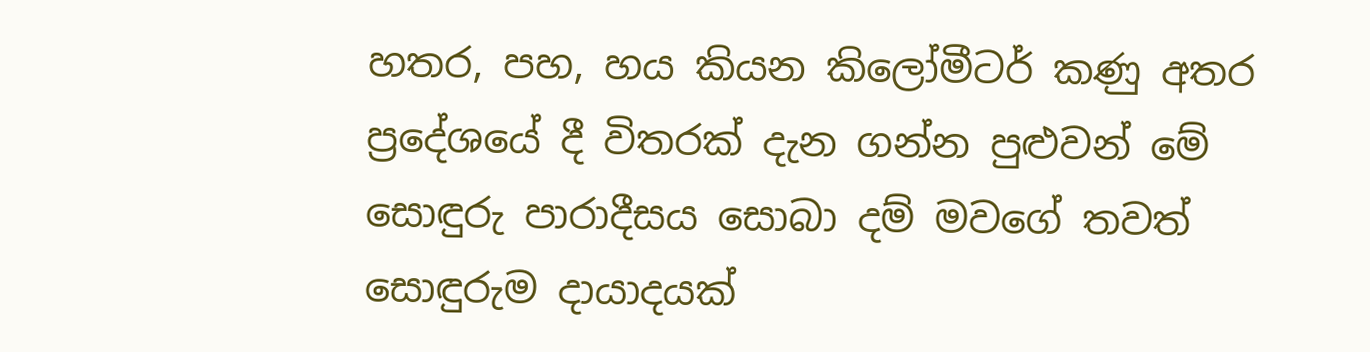හතර, පහ, හය කියන කිලෝමීටර් කණු අතර ප්‍රදේශයේ දී විතරක් දැන ගන්න පුළුවන් මේ සොඳුරු පාරාදීසය සොබා දම් මවගේ තවත් සොඳුරුම දායාදයක්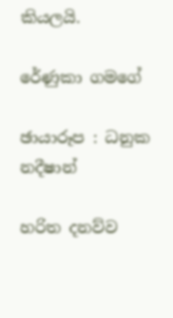කියලයි.

රේණුකා ගමගේ

ඡායාරූප : ධනුක නදීෂාන්

හරිත දනව්ව